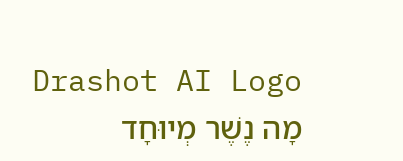Drashot AI Logo
מָה נֶשֶׁר מְיוּחָד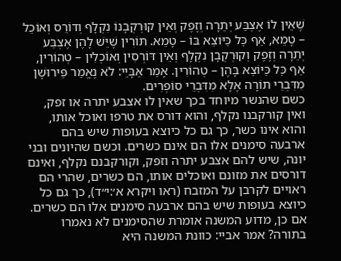שֶׁאֵין לוֹ אֶצְבַּע יְתֵרָה וְזֶפֶק וְאֵין קוּרְקְבָנוֹ נִקְלָף וְדוֹרֵס וְאוֹכֵל – טָמֵא, אַף כׇּל כַּיּוֹצֵא בּוֹ – טָמֵא. תּוֹרִין שֶׁיֵּשׁ לָהֶן אֶצְבַּע יְתֵרָה וְזֶפֶק וְקוּרְקְבָן נִקְלָף וְאֵין דּוֹרְסִין וְאוֹכְלִין – טְהוֹרִין, אַף כׇּל כַּיּוֹצֵא בָּהֶן – טְהוֹרִין. אָמַר אַבָּיֵי: לֹא נֶאֱמַר פֵּירוּשָׁן מִדִּבְרֵי תוֹרָה אֶלָּא מִדִּבְרֵי סוֹפְרִים.
כשם שהנשר מיוחד בכך שאין לו אצבע יתרה או זפק, ואין קורקבנו נקלף, והוא דורס את טרפו ואוכל אותו, והוא אינו כשר, כך גם כל כיוצא בעופות שיש בהם ארבעה סימנים אלו הם אינם כשרים. וכשם שהיונים ובני יונה, שיש להם אצבע יתרה וזפק, וקורקבנם נקלף, ואינם דורסים את מזונם ואוכלים אותו, הם כשרים, שהרי הם ראויים לקרבן על המזבח (ראו ויקרא א׳:י״ד), כך גם כל כיוצא בעופות שיש בהם ארבעה סימנים אלו הם כשרים. אם כן, מדוע המשנה אומרת שהסימנים לא נאמרו בתורה? אמר אביי: כוונת המשנה היא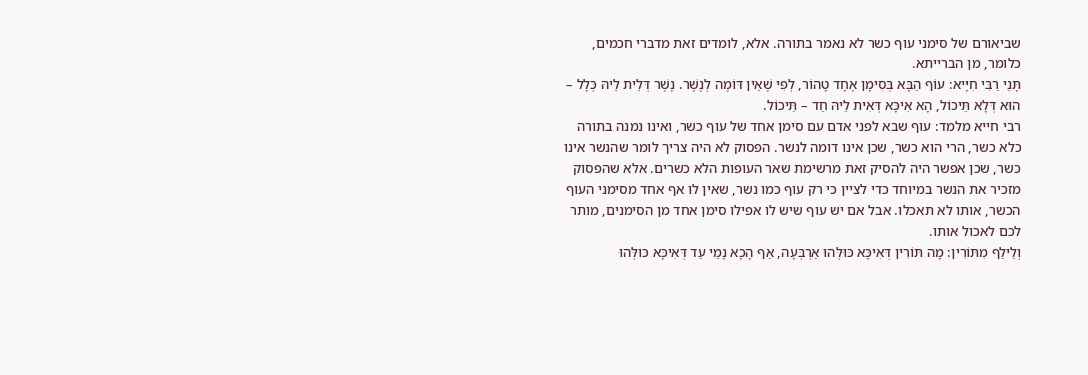שביאורם של סימני עוף כשר לא נאמר בתורה. אלא, לומדים זאת מדברי חכמים, כלומר, מן הברייתא.
תָּנֵי רַבִּי חִיָּיא: עוֹף הַבָּא בְּסִימָן אֶחָד טָהוֹר, לְפִי שֶׁאֵין דּוֹמֶה לְנֶשֶׁר. נֶשֶׁר דְּלֵית לֵיהּ כְּלָל – הוּא דְּלָא תֵּיכוֹל, הָא אִיכָּא דְּאִית לֵיהּ חַד – תֵּיכוֹל.
רבי חייא מלמד: עוף שבא לפני אדם עם סימן אחד של עוף כשר, ואינו נמנה בתורה כלא כשר, הרי הוא כשר, שכן אינו דומה לנשר. הפסוק לא היה צריך לומר שהנשר אינו כשר, שכן אפשר היה להסיק זאת מרשימת שאר העופות הלא כשרים. אלא שהפסוק מזכיר את הנשר במיוחד כדי לציין כי רק עוף כמו נשר, שאין לו אף אחד מסימני העוף הכשר, אותו לא תאכלו. אבל אם יש עוף שיש לו אפילו סימן אחד מן הסימנים, מותר לכם לאכול אותו.
וְלֵילַף מִתּוֹרִין: מָה תּוֹרִין דְּאִיכָּא כּוּלְּהוּ אַרְבְּעָה, אַף הָכָא נָמֵי עַד דְּאִיכָּא כּוּלְּהוּ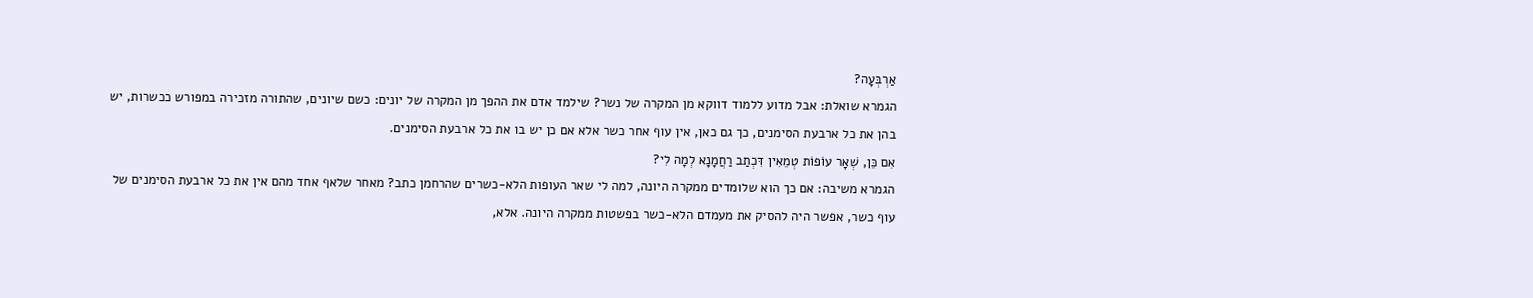אַרְבְּעָה?
הגמרא שואלת: אבל מדוע ללמוד דווקא מן המקרה של נשר? שילמד אדם את ההפך מן המקרה של יונים: כשם שיונים, שהתורה מזכירה במפורש ככשרות, יש בהן את כל ארבעת הסימנים, כך גם כאן, אין עוף אחר כשר אלא אם כן יש בו את כל ארבעת הסימנים.
אִם כֵּן, שְׁאָר עוֹפוֹת טְמֵאִין דִּכְתַב רַחֲמָנָא לְמָה לִי?
הגמרא משיבה: אם כך הוא שלומדים ממקרה היונה, למה לי שאר העופות הלא-כשרים שהרחמן כתב? מאחר שלאף אחד מהם אין את כל ארבעת הסימנים של עוף כשר, אפשר היה להסיק את מעמדם הלא-כשר בפשטות ממקרה היונה. אלא,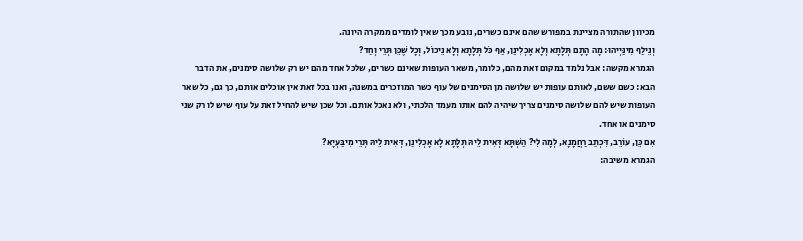מכיוון שהתורה מציינת במפורש שהם אינם כשרים, נובע מכך שאין לומדים ממקרה היונה.
וְנֵילַף מִינַּיְיהוּ: מָה הָתָם תְּלָתָא וְלָא אָכְלִינַן, אַף כֹּל תְּלָתָא וְלָא נֵיכוֹל, וְכׇל שֶׁכֵּן תְּרֵי וְחַד?
הגמרא מקשה: אבל נלמד במקום זאת מהם, כלומר, משאר העופות שאינם כשרים, שלכל אחד מהם יש רק שלושה סימנים, את הדבר הבא: כשם ששם, לאותם עופות יש שלושה מן הסימנים של עוף כשר המוזכרים במשנה, ואנו בכל זאת אין אוכלים אותם, כך גם, כל שאר העופות שיש להם שלושה סימנים צריך שיהיה להם אותו מעמד הלכתי, ולא נאכל אותם. וכל שכן שיש להחיל זאת על עוף שיש לו רק שני סימנים או אחד.
אִם כֵּן, עוֹרֵב, דִּכְתַב רַחֲמָנָא, לְמָה לִי? הַשְׁתָּא דְּאִית לֵיהּ תְּלָתָא לָא אָכְלִינַן, דְּאִית לֵיהּ תְּרֵי מִיבַּעְיָא?
הגמרא משיבה: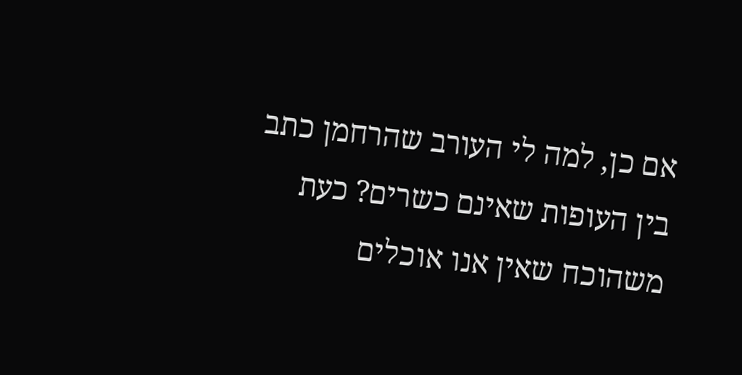אם כן, למה לי העורב שהרחמן כתב בין העופות שאינם כשרים? כעת משהוכח שאין אנו אוכלים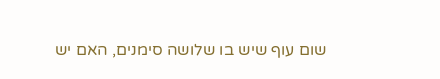שום עוף שיש בו שלושה סימנים, האם יש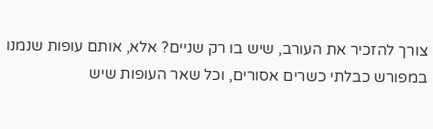צורך להזכיר את העורב, שיש בו רק שניים? אלא, אותם עופות שנמנו במפורש כבלתי כשרים אסורים, וכל שאר העופות שיש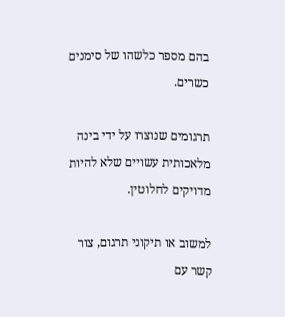בהם מספר כלשהו של סימנים כשרים.

תרגומים שנוצרו על ידי בינה מלאכותית עשויים שלא להיות מדויקים לחלוטין.

למשוב או תיקוני תרגום, צור קשר עם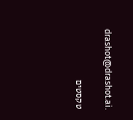drashot@drashot.ai.

טקסטים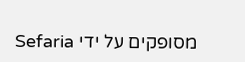מסופקים על ידי Sefaria